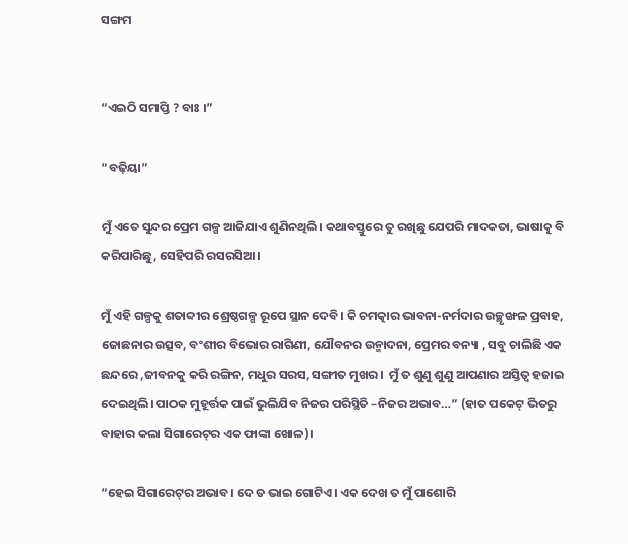ସଙ୍ଗମ


“ଏଇଠି ସମାପ୍ତି ? ବାଃ ।”

“ବଢ଼ିୟା”

ମୁଁ ଏତେ ସୁନ୍ଦର ପ୍ରେମ ଗଳ୍ପ ଆଜିଯାଏ ଶୁଣିନଥିଲି। କଥାବସ୍ତୁରେ ତୁ ରଖିଛୁ ଯେପରି ମାଦକତା, ଭାଷାକୁ ବି କରିପାରିଛୁ, ସେହିପରି ରସରସିଆ।

ମୁଁ ଏହି ଗଳ୍ପକୁ ଶତାବ୍ଦୀର ଶ୍ରେଷ୍ଠଗଳ୍ପ ରୂପେ ସ୍ଥାନ ଦେବି। କି ଚମତ୍କାର ଭାବନା-ନର୍ମଦାର ଉଚ୍ଛୃଙ୍ଖଳ ପ୍ରବାହ, ଜୋଛନାର ଉତ୍ସବ, ବଂଶୀର ବିଭୋର ରାଗିଣୀ, ଯୌବନର ଉନ୍ମାଦନା, ପ୍ରେମର ବନ୍ୟା , ସବୁ ଚାଲିଛି ଏକ ଛନ୍ଦରେ ,ଜୀବନକୁ କରି ରଙ୍ଗିନ, ମଧୁର ସରସ, ସଙ୍ଗୀତ ମୁଖର।  ମୁଁ ତ ଶୁଣୁ ଶୁଣୁ ଆପଣାର ଅସ୍ତିତ୍ବ ହଜାଇ ଦେଇଥିଲି। ପାଠକ ମୁହୂର୍ତ୍ତକ ପାଇଁ ଭୁଲିଯିବ ନିଜର ପରିସ୍ଥିତି –ନିଜର ଅଭାବ…” (ହାତ ପକେଟ୍‌ ଭିତରୁ ବାହାର କଲା ସିଗାରେଟ୍‌ର ଏକ ଫାଙ୍କା ଖୋଳ)।

“ହେଇ ସିଗାରେଟ୍‌ର ଅଭାବ। ଦେ ତ ଭାଇ ଗୋଟିଏ। ଏକ ଦେଖ ତ ମୁଁ ପାଶୋରି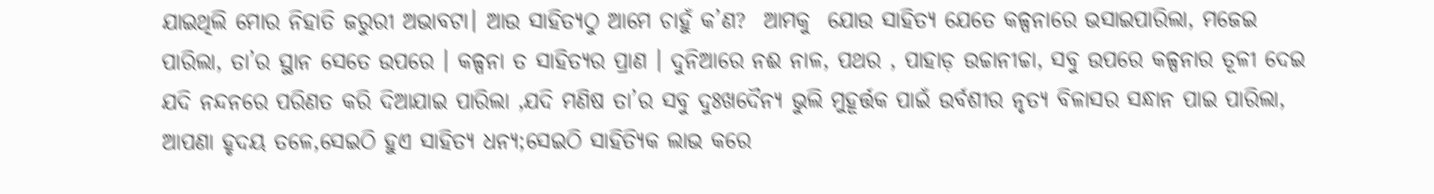ଯାଇଥିଲି ମୋର ନିହାତି ଜରୁରୀ ଅଭାବଟା। ଆଉ ସାହିତ୍ୟଠୁ ଆମେ ଚାହୁଁ କ’ଣ?  ଆମକୁ  ଯୋଉ ସାହିତ୍ୟ ଯେତେ କଳ୍ପନାରେ ଭସାଇପାରିଲା, ମଜେଇ ପାରିଲା, ତା’ର ସ୍ଥାନ ସେତେ ଉପରେ । କଳ୍ପନା ତ ସାହିତ୍ୟର ପ୍ରାଣ । ଦୁନିଆରେ ନଈ ନାଳ, ପଥର , ପାହାଡ଼ ଉଚ୍ଚାନୀଚ୍ଚା, ସବୁ ଉପରେ କଳ୍ପନାର ତୂଳୀ ଦେଇ ଯଦି ନନ୍ଦନରେ ପରିଣତ କରି ଦିଆଯାଇ ପାରିଲା ,ଯଦି ମଣିଷ ତା’ର ସବୁ ଦୁଃଖଦୈନ୍ୟ ଭୁଲି ମୁହୂର୍ତ୍ତକ ପାଇଁ ଉର୍ବଶୀର ନୃତ୍ୟ ବିଳାସର ସନ୍ଧାନ ପାଇ ପାରିଲା, ଆପଣା ହୃଦୟ ତଳେ,ସେଇଠି ହୁଏ ସାହିତ୍ୟ ଧନ୍ୟ;ସେଇଠି ସାହିତ୍ୟିକ ଲାଭ କରେ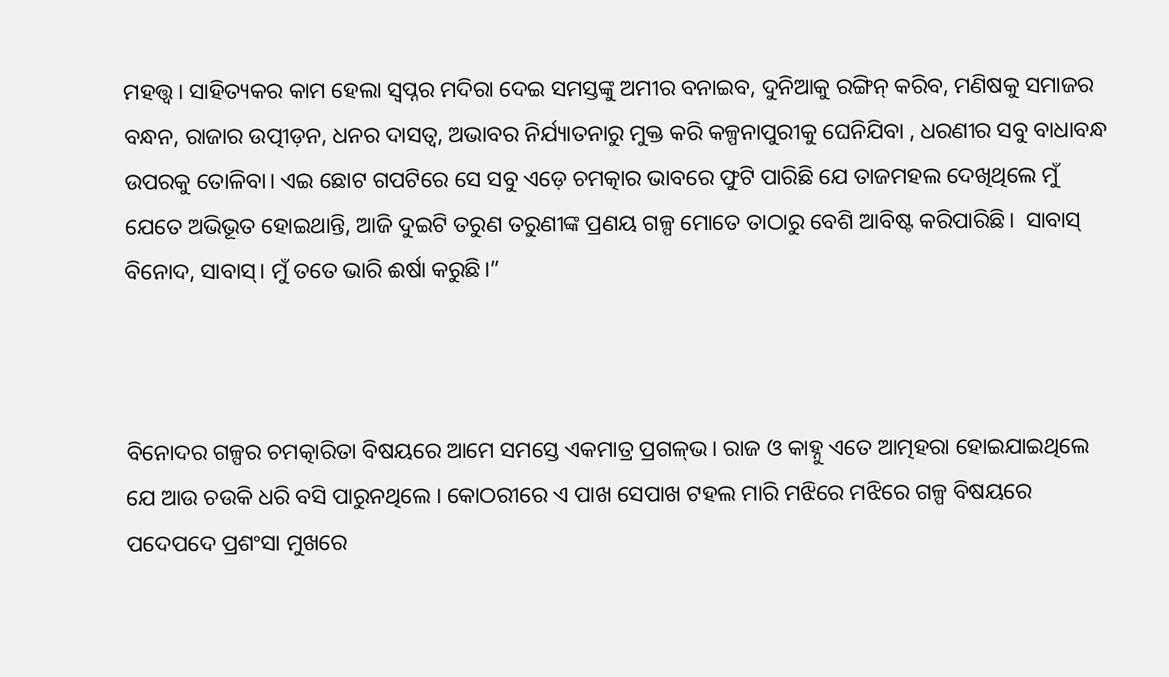ମହତ୍ତ୍ବ। ସାହିତ୍ୟକର କାମ ହେଲା ସ୍ବପ୍ନର ମଦିରା ଦେଇ ସମସ୍ତଙ୍କୁ ଅମୀର ବନାଇବ, ଦୁନିଆକୁ ରଙ୍ଗିନ୍‌ କରିବ, ମଣିଷକୁ ସମାଜର ବନ୍ଧନ, ରାଜାର ଉତ୍ପୀଡ଼ନ, ଧନର ଦାସତ୍ବ, ଅଭାବର ନିର୍ଯ୍ୟାତନାରୁ ମୁକ୍ତ କରି କଳ୍ପନାପୁରୀକୁ ଘେନିଯିବା , ଧରଣୀର ସବୁ ବାଧାବନ୍ଧ ଉପରକୁ ତୋଳିବା। ଏଇ ଛୋଟ ଗପଟିରେ ସେ ସବୁ ଏଡ଼େ ଚମତ୍କାର ଭାବରେ ଫୁଟି ପାରିଛି ଯେ ତାଜମହଲ ଦେଖିଥିଲେ ମୁଁ ଯେତେ ଅଭିଭୂତ ହୋଇଥାନ୍ତି, ଆଜି ଦୁଇଟି ତରୁଣ ତରୁଣୀଙ୍କ ପ୍ରଣୟ ଗଳ୍ପ ମୋତେ ତାଠାରୁ ବେଶି ଆବିଷ୍ଟ କରିପାରିଛି।  ସାବାସ୍‌ ବିନୋଦ, ସାବାସ୍‌। ମୁଁ ତତେ ଭାରି ଈର୍ଷା କରୁଛି।”



ବିନୋଦର ଗଳ୍ପର ଚମତ୍କାରିତା ବିଷୟରେ ଆମେ ସମସ୍ତେ ଏକମାତ୍ର ପ୍ରଗଳ୍‌ଭ। ରାଜ ଓ କାହ୍ନୁ ଏତେ ଆତ୍ମହରା ହୋଇଯାଇଥିଲେ  ଯେ ଆଉ ଚଉକି ଧରି ବସି ପାରୁନଥିଲେ । କୋଠରୀରେ ଏ ପାଖ ସେପାଖ ଟହଲ ମାରି ମଝିରେ ମଝିରେ ଗଳ୍ପ ବିଷୟରେ ପଦେପଦେ ପ୍ରଶଂସା ମୁଖରେ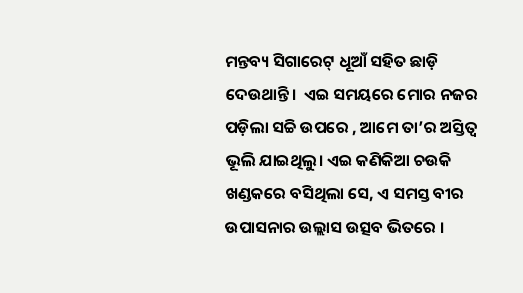ମନ୍ତବ୍ୟ ସିଗାରେଟ୍‌ ଧୂଆଁ ସହିତ ଛାଡ଼ି ଦେଉଥାନ୍ତି।  ଏଇ ସମୟରେ ମୋର ନଜର ପଡ଼ିଲା ସଚ୍ଚି ଉପରେ , ଆମେ ତା’ର ଅସ୍ତିତ୍ବ ଭୂଲି ଯାଇଥିଲୁ। ଏଇ କଣିକିଆ ଚଉକି ଖଣ୍ଡକରେ ବସିଥିଲା ସେ, ଏ ସମସ୍ତ ବୀର ଉପାସନାର ଉଲ୍ଲାସ ଉତ୍ସବ ଭିତରେ ।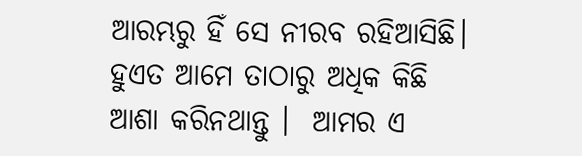ଆରମ୍ଭରୁ ହିଁ ସେ ନୀରବ ରହିଆସିଛି।  ହୁଏତ ଆମେ ତାଠାରୁ ଅଧିକ କିଛି ଆଶା କରିନଥାନ୍ତୁ ।  ଆମର ଏ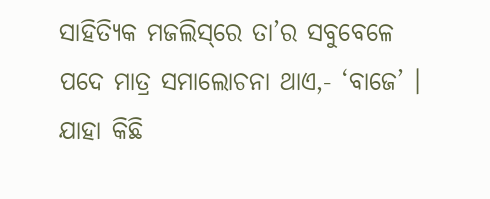ସାହିତ୍ୟିକ ମଜଲିସ୍‌ରେ ତା’ର ସବୁବେଳେ ପଦେ ମାତ୍ର ସମାଲୋଚନା ଥାଏ,- ‘ବାଜେ’ । ଯାହା କିଛି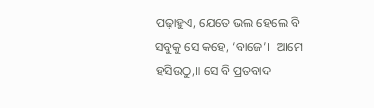ପଢ଼ାହୁଏ, ଯେତେ ଭଲ ହେଲେ ବି ସବୁକୁ ସେ କହେ, ‘ବାଜେ’।  ଆମେ ହସିଉଠୁ,॥ ସେ ବି ପ୍ରତବାଦ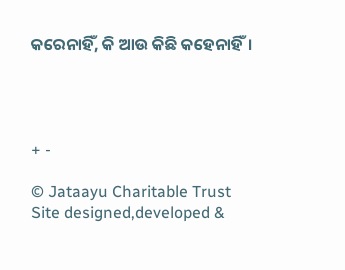କରେନାହିଁ, କି ଆଉ କିଛି କହେନାହିଁ।




+ -

© Jataayu Charitable Trust
Site designed,developed &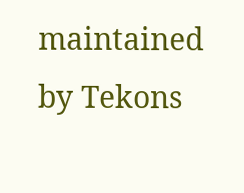maintained by Tekons